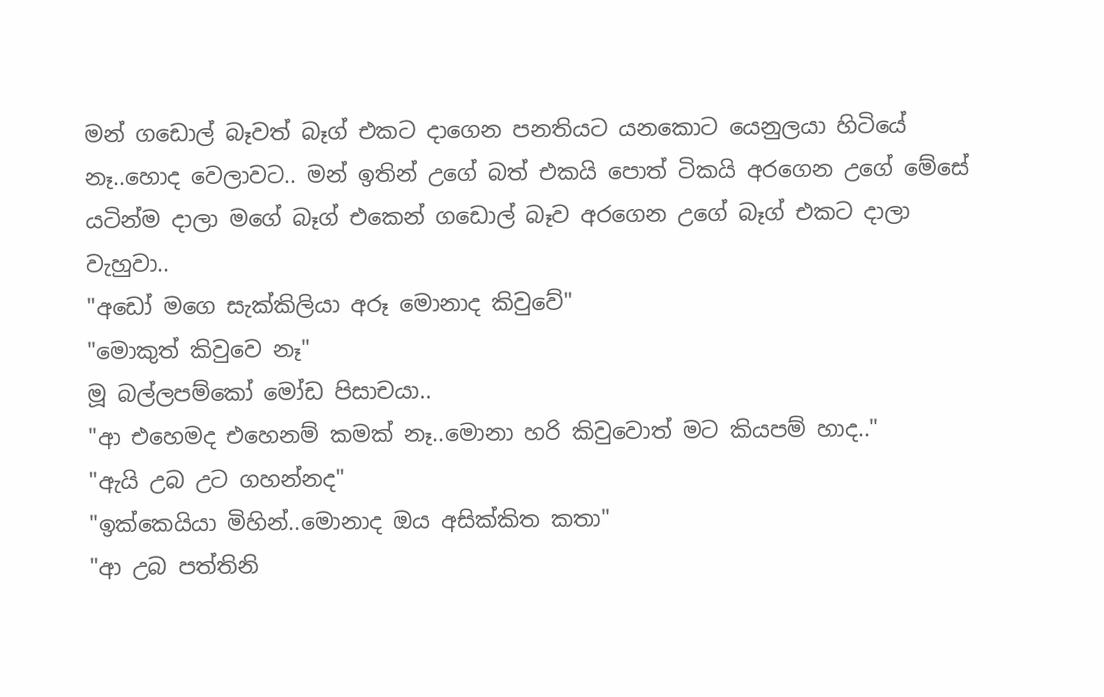මන් ගඩොල් බෑවත් බෑග් එකට දාගෙන පනතියට යනකොට යෙනුලයා හිටියේ නෑ..හොද වෙලාවට.. මන් ඉතින් උගේ බත් එකයි පොත් ටිකයි අරගෙන උගේ මේසේ යටින්ම දාලා මගේ බෑග් එකෙන් ගඩොල් බෑව අරගෙන උගේ බෑග් එකට දාලා වැහුවා..
"අඩෝ මගෙ සැක්කිලියා අරූ මොනාද කිවුවේ"
"මොකුත් කිවුවෙ නෑ"
මූ බල්ලපම්කෝ මෝඩ පිසාචයා..
"ආ එහෙමද එහෙනම් කමක් නෑ..මොනා හරි කිවුවොත් මට කියපම් හාද.."
"ඇයි උබ උට ගහන්නද"
"ඉක්කෙයියා මිහින්..මොනාද ඔය අසික්කිත කතා"
"ආ උබ පත්තිනි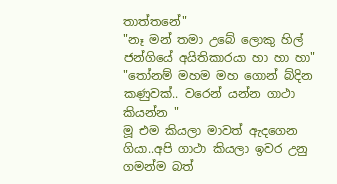තාත්තනේ"
"නෑ මන් තමා උබේ ලොකු හිල් ජන්ගියේ අයිතිකාරයා හා හා හා"
"තෝනම් මහම මහ ගොන් බ්දින කණුවක්.. වරෙන් යන්න ගාථා කියන්න "
මූ එම කියලා මාවත් ඇදගෙන ගියා..අපි ගාථා කියලා ඉවර උනු ගමන්ම බත්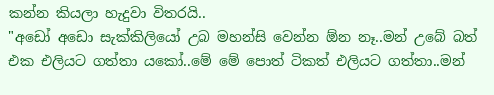කන්න කියලා හැදුවා විතරයි..
"අඩෝ අඩො සැක්කිලියෝ උබ මහන්සි වෙන්න ඕන නෑ..මන් උබේ බත් එක එලියට ගත්තා යකෝ..මේ මේ පොත් ටිකත් එලියට ගත්තා..මන්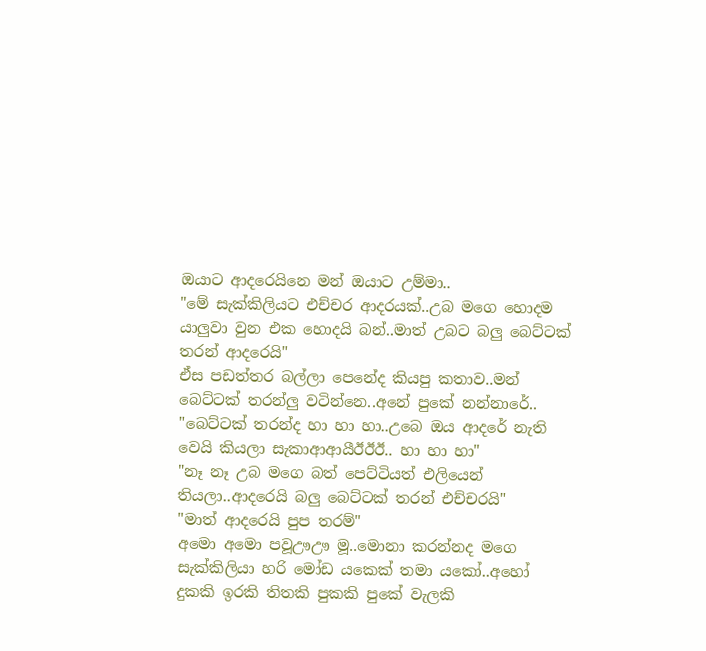ඔයාට ආදරෙයිනෙ මන් ඔයාට උම්මා..
"මේ සැක්කිලියට එච්චර ආදරයක්..උබ මගෙ හොදම යාලුවා වුන එක හොදයි බන්..මාත් උබට බලු බෙට්ටක් තරන් ආදරෙයි"
ඒස පඩත්තර බල්ලා පෙනේද කියපු කතාව..මන් බෙට්ටක් තරන්ලු වටින්නෙ..අනේ පුකේ නන්නාරේ..
"බෙට්ටක් තරන්ද හා හා හා..උබෙ ඔය ආදරේ නැති වෙයි කියලා සැකාආආයීඊඊඊ.. හා හා හා"
"නෑ නෑ උබ මගෙ බත් පෙට්ටියත් එලියෙන් තියලා..ආදරෙයි බලු බෙට්ටක් තරන් එච්චරයි"
"මාත් ආදරෙයි පුප තරම්"
අමො අමො පවූඌඌ මූ..මොනා කරන්නද මගෙ සැක්කිලියා හරි මෝඩ යකෙක් තමා යකෝ..අහෝ දුකකි ඉරකි තිතකි පුකකි පුකේ වැලකි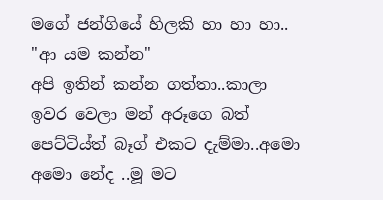මගේ ජන්ගියේ හිලකි හා හා හා..
"ආ යම කන්න"
අපි ඉතින් කන්න ගත්තා..කාලා ඉවර වෙලා මන් අරූගෙ බත් පෙට්ටිය්ත් බෑග් එකට දැම්මා..අමො අමො නේද ..මූ මට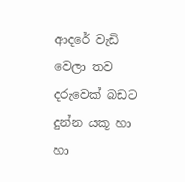ආදරේ වැඩි වෙලා තව දරුවෙක් බඩට දුන්න යකූ හා හා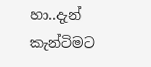හා..දැන් කැන්ටිමට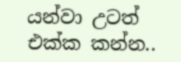යන්වා උටත් එක්ක කන්න..